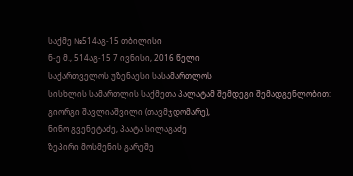საქმე №514აგ-15 თბილისი
ნ-ე მ., 514აგ-15 7 ივნისი, 2016 წელი
საქართველოს უზენაესი სასამართლოს
სისხლის სამართლის საქმეთა პალატამ შემდეგი შემადგენლობით:
გიორგი შავლიაშვილი (თავმჯდომარე),
ნინო გვენეტაძე, პაატა სილაგაძე
ზეპირი მოსმენის გარეშე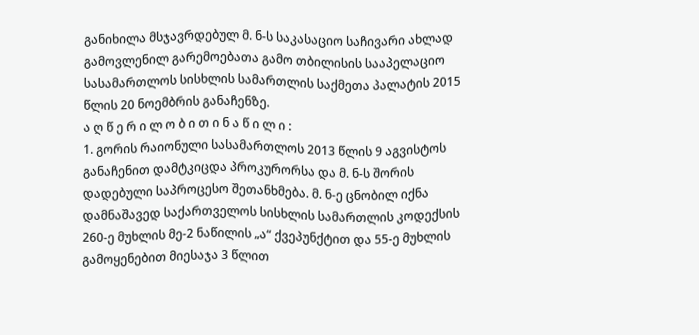განიხილა მსჯავრდებულ მ. ნ-ს საკასაციო საჩივარი ახლად გამოვლენილ გარემოებათა გამო თბილისის სააპელაციო სასამართლოს სისხლის სამართლის საქმეთა პალატის 2015 წლის 20 ნოემბრის განაჩენზე.
ა ღ წ ე რ ი ლ ო ბ ი თ ი ნ ა წ ი ლ ი :
1. გორის რაიონული სასამართლოს 2013 წლის 9 აგვისტოს განაჩენით დამტკიცდა პროკურორსა და მ. ნ-ს შორის დადებული საპროცესო შეთანხმება. მ. ნ-ე ცნობილ იქნა დამნაშავედ საქართველოს სისხლის სამართლის კოდექსის 260-ე მუხლის მე-2 ნაწილის „ა“ ქვეპუნქტით და 55-ე მუხლის გამოყენებით მიესაჯა 3 წლით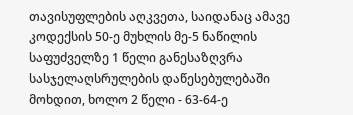თავისუფლების აღკვეთა, საიდანაც ამავე კოდექსის 50-ე მუხლის მე-5 ნაწილის საფუძველზე 1 წელი განესაზღვრა სასჯელაღსრულების დაწესებულებაში მოხდით, ხოლო 2 წელი - 63-64-ე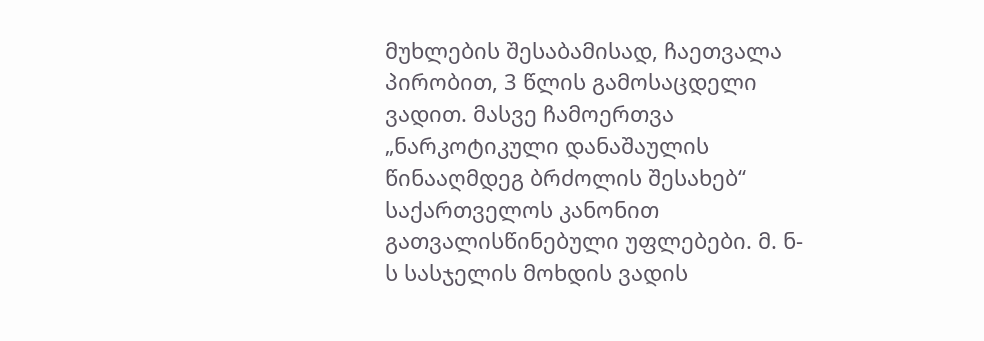მუხლების შესაბამისად, ჩაეთვალა პირობით, 3 წლის გამოსაცდელი ვადით. მასვე ჩამოერთვა „ნარკოტიკული დანაშაულის წინააღმდეგ ბრძოლის შესახებ“ საქართველოს კანონით გათვალისწინებული უფლებები. მ. ნ-ს სასჯელის მოხდის ვადის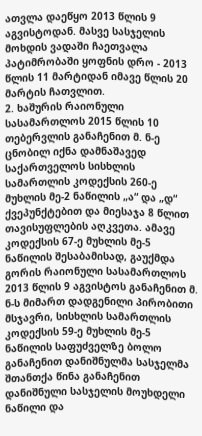ათვლა დაეწყო 2013 წლის 9 აგვისტოდან. მასვე სასჯელის მოხდის ვადაში ჩაეთვალა პატიმრობაში ყოფნის დრო - 2013 წლის 11 მარტიდან იმავე წლის 20 მარტის ჩათვლით.
2. ხაშურის რაიონული სასამართლოს 2015 წლის 10 თებერვლის განაჩენით მ. ნ-ე ცნობილ იქნა დამნაშავედ საქართველოს სისხლის სამართლის კოდექსის 260-ე მუხლის მე-2 ნაწილის „ა“ და „დ“ ქვეპუნქტებით და მიესაჯა 8 წლით თავისუფლების აღკვეთა. ამავე კოდექსის 67-ე მუხლის მე-5 ნაწილის შესაბამისად, გაუქმდა გორის რაიონული სასამართლოს 2013 წლის 9 აგვისტოს განაჩენით მ. ნ-ს მიმართ დადგენილი პირობითი მსჯავრი, სისხლის სამართლის კოდექსის 59-ე მუხლის მე-5 ნაწილის საფუძველზე ბოლო განაჩენით დანიშნულმა სასჯელმა შთანთქა წინა განაჩენით დანიშნული სასჯელის მოუხდელი ნაწილი და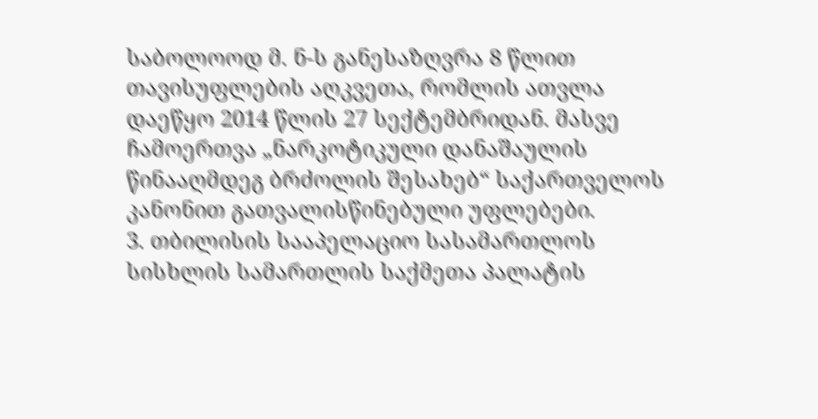საბოლოოდ მ. ნ-ს განესაზღვრა 8 წლით თავისუფლების აღკვეთა, რომლის ათვლა დაეწყო 2014 წლის 27 სექტემბრიდან. მასვე ჩამოერთვა „ნარკოტიკული დანაშაულის წინააღმდეგ ბრძოლის შესახებ“ საქართველოს კანონით გათვალისწინებული უფლებები.
3. თბილისის სააპელაციო სასამართლოს სისხლის სამართლის საქმეთა პალატის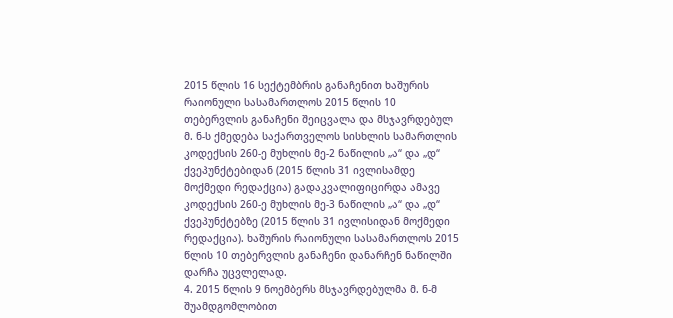2015 წლის 16 სექტემბრის განაჩენით ხაშურის რაიონული სასამართლოს 2015 წლის 10 თებერვლის განაჩენი შეიცვალა და მსჯავრდებულ მ. ნ-ს ქმედება საქართველოს სისხლის სამართლის კოდექსის 260-ე მუხლის მე-2 ნაწილის „ა“ და „დ“ ქვეპუნქტებიდან (2015 წლის 31 ივლისამდე მოქმედი რედაქცია) გადაკვალიფიცირდა ამავე კოდექსის 260-ე მუხლის მე-3 ნაწილის „ა“ და „დ“ ქვეპუნქტებზე (2015 წლის 31 ივლისიდან მოქმედი რედაქცია). ხაშურის რაიონული სასამართლოს 2015 წლის 10 თებერვლის განაჩენი დანარჩენ ნაწილში დარჩა უცვლელად.
4. 2015 წლის 9 ნოემბერს მსჯავრდებულმა მ. ნ-მ შუამდგომლობით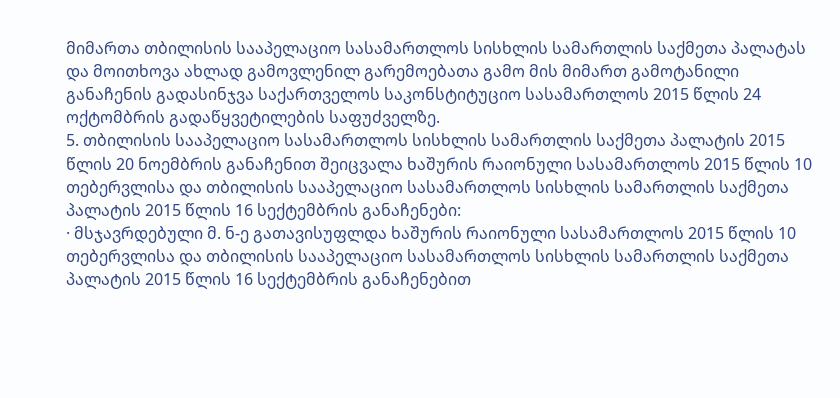მიმართა თბილისის სააპელაციო სასამართლოს სისხლის სამართლის საქმეთა პალატას და მოითხოვა ახლად გამოვლენილ გარემოებათა გამო მის მიმართ გამოტანილი განაჩენის გადასინჯვა საქართველოს საკონსტიტუციო სასამართლოს 2015 წლის 24 ოქტომბრის გადაწყვეტილების საფუძველზე.
5. თბილისის სააპელაციო სასამართლოს სისხლის სამართლის საქმეთა პალატის 2015 წლის 20 ნოემბრის განაჩენით შეიცვალა ხაშურის რაიონული სასამართლოს 2015 წლის 10 თებერვლისა და თბილისის სააპელაციო სასამართლოს სისხლის სამართლის საქმეთა პალატის 2015 წლის 16 სექტემბრის განაჩენები:
· მსჯავრდებული მ. ნ-ე გათავისუფლდა ხაშურის რაიონული სასამართლოს 2015 წლის 10 თებერვლისა და თბილისის სააპელაციო სასამართლოს სისხლის სამართლის საქმეთა პალატის 2015 წლის 16 სექტემბრის განაჩენებით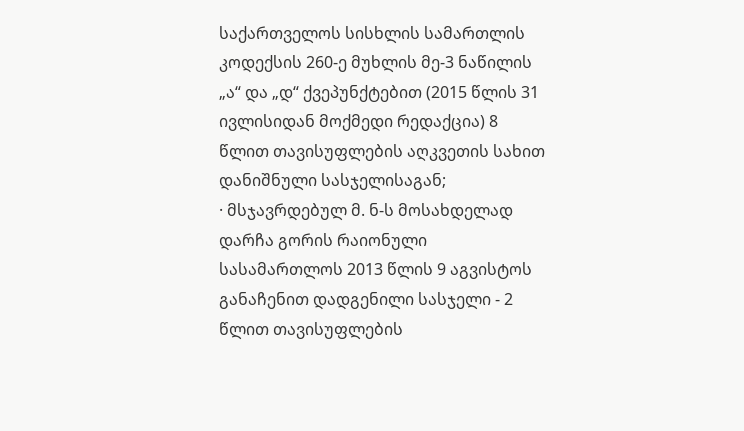საქართველოს სისხლის სამართლის კოდექსის 260-ე მუხლის მე-3 ნაწილის „ა“ და „დ“ ქვეპუნქტებით (2015 წლის 31 ივლისიდან მოქმედი რედაქცია) 8 წლით თავისუფლების აღკვეთის სახით დანიშნული სასჯელისაგან;
· მსჯავრდებულ მ. ნ-ს მოსახდელად დარჩა გორის რაიონული სასამართლოს 2013 წლის 9 აგვისტოს განაჩენით დადგენილი სასჯელი - 2 წლით თავისუფლების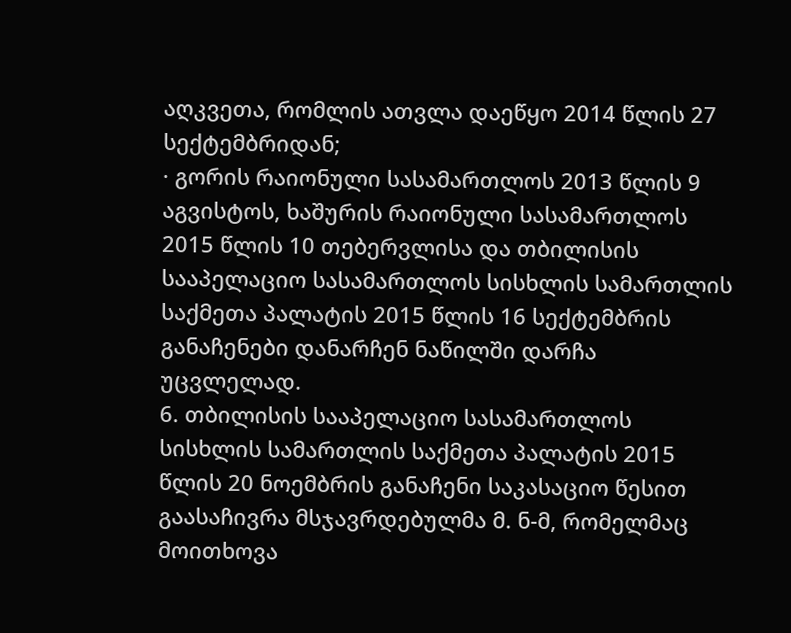აღკვეთა, რომლის ათვლა დაეწყო 2014 წლის 27 სექტემბრიდან;
· გორის რაიონული სასამართლოს 2013 წლის 9 აგვისტოს, ხაშურის რაიონული სასამართლოს 2015 წლის 10 თებერვლისა და თბილისის სააპელაციო სასამართლოს სისხლის სამართლის საქმეთა პალატის 2015 წლის 16 სექტემბრის განაჩენები დანარჩენ ნაწილში დარჩა უცვლელად.
6. თბილისის სააპელაციო სასამართლოს სისხლის სამართლის საქმეთა პალატის 2015 წლის 20 ნოემბრის განაჩენი საკასაციო წესით გაასაჩივრა მსჯავრდებულმა მ. ნ-მ, რომელმაც მოითხოვა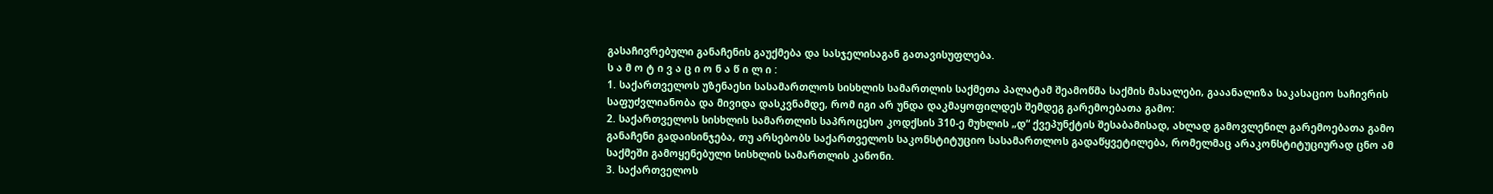გასაჩივრებული განაჩენის გაუქმება და სასჯელისაგან გათავისუფლება.
ს ა მ ო ტ ი ვ ა ც ი ო ნ ა წ ი ლ ი :
1. საქართველოს უზენაესი სასამართლოს სისხლის სამართლის საქმეთა პალატამ შეამოწმა საქმის მასალები, გააანალიზა საკასაციო საჩივრის საფუძვლიანობა და მივიდა დასკვნამდე, რომ იგი არ უნდა დაკმაყოფილდეს შემდეგ გარემოებათა გამო:
2. საქართველოს სისხლის სამართლის საპროცესო კოდქსის 310-ე მუხლის „დ“ ქვეპუნქტის შესაბამისად, ახლად გამოვლენილ გარემოებათა გამო განაჩენი გადაისინჯება, თუ არსებობს საქართველოს საკონსტიტუციო სასამართლოს გადაწყვეტილება, რომელმაც არაკონსტიტუციურად ცნო ამ საქმეში გამოყენებული სისხლის სამართლის კანონი.
3. საქართველოს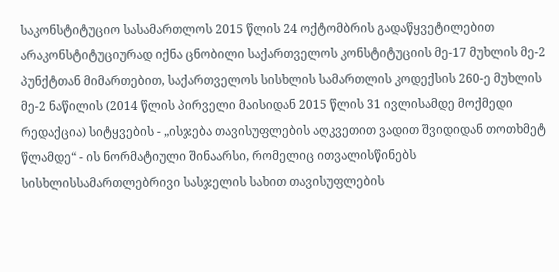საკონსტიტუციო სასამართლოს 2015 წლის 24 ოქტომბრის გადაწყვეტილებით არაკონსტიტუციურად იქნა ცნობილი საქართველოს კონსტიტუციის მე-17 მუხლის მე-2 პუნქტთან მიმართებით, საქართველოს სისხლის სამართლის კოდექსის 260-ე მუხლის მე-2 ნაწილის (2014 წლის პირველი მაისიდან 2015 წლის 31 ივლისამდე მოქმედი რედაქცია) სიტყვების - „ისჯება თავისუფლების აღკვეთით ვადით შვიდიდან თოთხმეტ წლამდე“ - ის ნორმატიული შინაარსი, რომელიც ითვალისწინებს სისხლისსამართლებრივი სასჯელის სახით თავისუფლების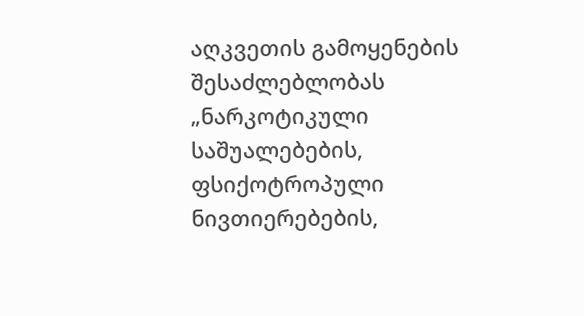აღკვეთის გამოყენების შესაძლებლობას „ნარკოტიკული საშუალებების, ფსიქოტროპული ნივთიერებების,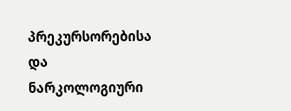პრეკურსორებისა და ნარკოლოგიური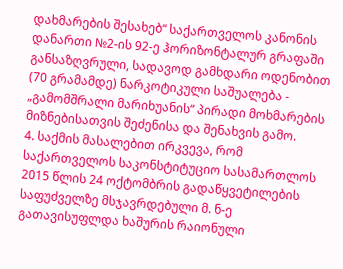დახმარების შესახებ“ საქართველოს კანონის დანართი №2-ის 92-ე ჰორიზონტალურ გრაფაში განსაზღვრული, სადავოდ გამხდარი ოდენობით (70 გრამამდე) ნარკოტიკული საშუალება - „გამომშრალი მარიხუანის“ პირადი მოხმარების მიზნებისათვის შეძენისა და შენახვის გამო.
4. საქმის მასალებით ირკვევა, რომ საქართველოს საკონსტიტუციო სასამართლოს 2015 წლის 24 ოქტომბრის გადაწყვეტილების საფუძველზე მსჯავრდებული მ. ნ-ე გათავისუფლდა ხაშურის რაიონული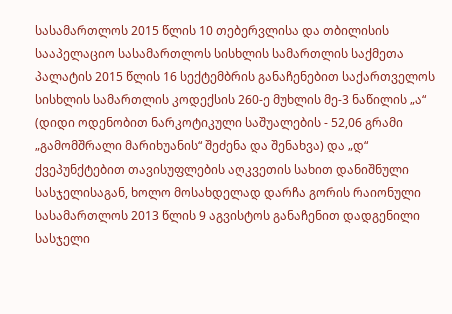სასამართლოს 2015 წლის 10 თებერვლისა და თბილისის სააპელაციო სასამართლოს სისხლის სამართლის საქმეთა პალატის 2015 წლის 16 სექტემბრის განაჩენებით საქართველოს სისხლის სამართლის კოდექსის 260-ე მუხლის მე-3 ნაწილის „ა“ (დიდი ოდენობით ნარკოტიკული საშუალების - 52,06 გრამი „გამომშრალი მარიხუანის“ შეძენა და შენახვა) და „დ“ ქვეპუნქტებით თავისუფლების აღკვეთის სახით დანიშნული სასჯელისაგან, ხოლო მოსახდელად დარჩა გორის რაიონული სასამართლოს 2013 წლის 9 აგვისტოს განაჩენით დადგენილი სასჯელი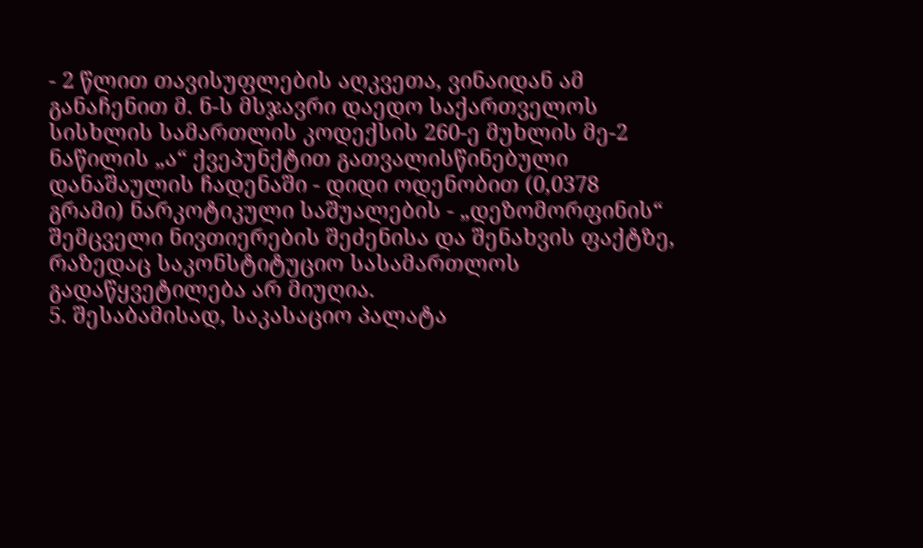- 2 წლით თავისუფლების აღკვეთა, ვინაიდან ამ განაჩენით მ. ნ-ს მსჯავრი დაედო საქართველოს სისხლის სამართლის კოდექსის 260-ე მუხლის მე-2 ნაწილის „ა“ ქვეპუნქტით გათვალისწინებული დანაშაულის ჩადენაში - დიდი ოდენობით (0,0378 გრამი) ნარკოტიკული საშუალების - „დეზომორფინის“ შემცველი ნივთიერების შეძენისა და შენახვის ფაქტზე, რაზედაც საკონსტიტუციო სასამართლოს გადაწყვეტილება არ მიუღია.
5. შესაბამისად, საკასაციო პალატა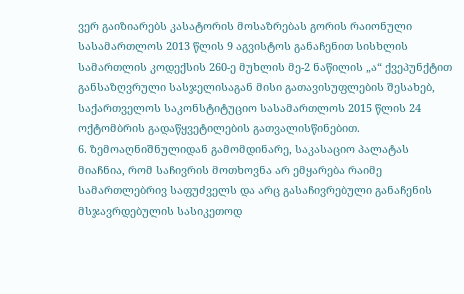ვერ გაიზიარებს კასატორის მოსაზრებას გორის რაიონული სასამართლოს 2013 წლის 9 აგვისტოს განაჩენით სისხლის სამართლის კოდექსის 260-ე მუხლის მე-2 ნაწილის „ა“ ქვეპუნქტით განსაზღვრული სასჯელისაგან მისი გათავისუფლების შესახებ, საქართველოს საკონსტიტუციო სასამართლოს 2015 წლის 24 ოქტომბრის გადაწყვეტილების გათვალისწინებით.
6. ზემოაღნიშნულიდან გამომდინარე, საკასაციო პალატას მიაჩნია, რომ საჩივრის მოთხოვნა არ ემყარება რაიმე სამართლებრივ საფუძველს და არც გასაჩივრებული განაჩენის მსჯავრდებულის სასიკეთოდ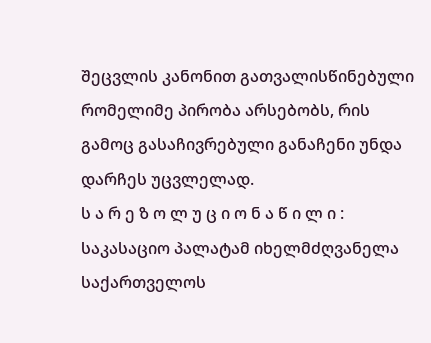შეცვლის კანონით გათვალისწინებული რომელიმე პირობა არსებობს, რის გამოც გასაჩივრებული განაჩენი უნდა დარჩეს უცვლელად.
ს ა რ ე ზ ო ლ უ ც ი ო ნ ა წ ი ლ ი :
საკასაციო პალატამ იხელმძღვანელა საქართველოს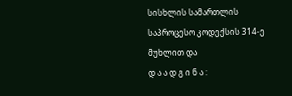სისხლის სამართლის საპროცესო კოდექსის 314-ე მუხლით და
დ ა ა დ გ ი ნ ა :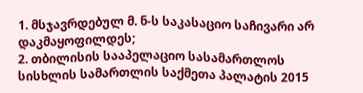1. მსჯავრდებულ მ. ნ-ს საკასაციო საჩივარი არ დაკმაყოფილდეს;
2. თბილისის სააპელაციო სასამართლოს სისხლის სამართლის საქმეთა პალატის 2015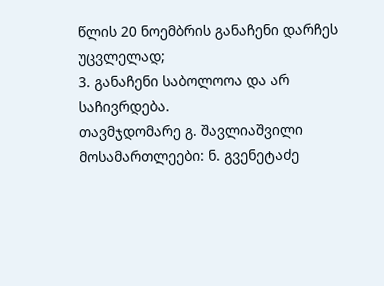წლის 20 ნოემბრის განაჩენი დარჩეს უცვლელად;
3. განაჩენი საბოლოოა და არ საჩივრდება.
თავმჯდომარე გ. შავლიაშვილი
მოსამართლეები: ნ. გვენეტაძე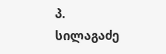პ. სილაგაძე